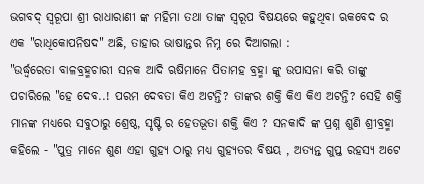ଭଗବଦ୍ ସ୍ଵରୂପା ଶ୍ରୀ ରାଧାରାଣୀ ଙ୍କ ମହିମା ତଥା ତାଙ୍କ ସ୍ଵରୂପ ବିଷୟରେ କହୁଥିବା ଋକବେଦ ର ଏକ "ରାଧିକୋପନିଷଦ" ଅଛି, ତାହାର ଭାଷାନ୍ତର ନିମ୍ନ ରେ ଦିଆଗଲା :
"ଉର୍ଦ୍ଧ୍ଵରେତା ବାଳବ୍ରହ୍ମଚାରୀ ସନକ ଆଦି ଋଷିମାନେ ପିତାମହ ବ୍ରହ୍ମା ଙ୍କୁ ଉପାସନା କରି ତାଙ୍କୁ ପଚାରିଲେ "ହେ ଦେବ..! ପରମ ଦେବତା କିଏ ଅଟନ୍ତି? ତାଙ୍କର ଶକ୍ତି କିଏ କିଏ ଅଟନ୍ତି? ସେହି ଶକ୍ତି ମାନଙ୍କ ମଧ୍ୟରେ ସବୁଠାରୁ ଶ୍ରେଷ୍ଠ, ସୃଷ୍ଟି ର ହେତଭୂତା ଶକ୍ତି କିଏ ? ସନକାଦି ଙ୍କ ପ୍ରଶ୍ନ ଶୁଣି ଶ୍ରୀବ୍ରହ୍ମା କହିଲେ - "ପୁତ୍ର ମାନେ ଶୁଣ ଏହା ଗୁହ୍ୟ ଠାରୁ ମଧ୍ୟ ଗୁହ୍ୟତର ବିଷୟ , ଅତ୍ୟନ୍ତ ଗୁପ୍ତ ରହସ୍ୟ ଅଟେ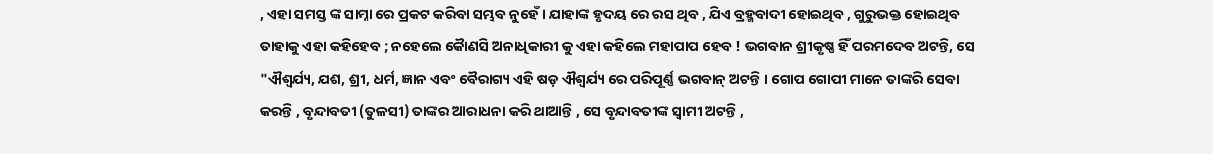, ଏହା ସମସ୍ତ ଙ୍କ ସାମ୍ନା ରେ ପ୍ରକଟ କରିବା ସମ୍ଭବ ନୁହେଁ । ଯାହାଙ୍କ ହୃଦୟ ରେ ରସ ଥିବ , ଯିଏ ବ୍ରହ୍ମବାଦୀ ହୋଇଥିବ , ଗୁରୁଭକ୍ତ ହୋଇଥିବ ତାହାକୁ ଏହା କହିହେବ ; ନହେଲେ କୈାଣସି ଅନାଧିକାରୀ କୁ ଏହା କହିଲେ ମହାପାପ ହେବ ! ଭଗବାନ ଶ୍ରୀକୃଷ୍ଣ ହିଁ ପରମଦେବ ଅଟନ୍ତି, ସେ "ଐଶ୍ୱର୍ଯ୍ୟ, ଯଶ, ଶ୍ରୀ, ଧର୍ମ, ଜ୍ଞାନ ଏବଂ ବୈରାଗ୍ୟ ଏହି ଷଡ଼ ଐଶ୍ୱର୍ଯ୍ୟ ରେ ପରିପୂର୍ଣ୍ଣ ଭଗବାନ୍ ଅଟନ୍ତି । ଗୋପ ଗୋପୀ ମାନେ ତାଙ୍କରି ସେବା କରନ୍ତି , ବୃନ୍ଦାବତୀ (ତୁଳସୀ) ତାଙ୍କର ଆରାଧନା କରି ଥାଆନ୍ତି , ସେ ବୃନ୍ଦାବତୀଙ୍କ ସ୍ଵାମୀ ଅଟନ୍ତି ,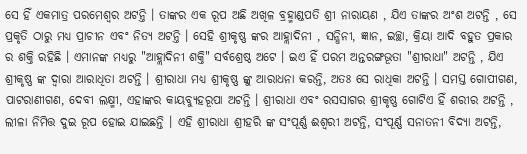ସେ ହିଁ ଏକମାତ୍ର ପରମେଶ୍ବର ଅଟନ୍ତି । ତାଙ୍କର ଏକ ରୂପ ଅଛି ଅଖିଳ ବ୍ରହ୍ମାଣ୍ଡପତି ଶ୍ରୀ ନାରାୟଣ , ଯିଏ ତାଙ୍କର ଅଂଶ ଅଟନ୍ତି , ସେ ପ୍ରକୃତି ଠାରୁ ମଧ୍ୟ ପ୍ରାଚୀନ ଏବଂ ନିତ୍ୟ ଅଟନ୍ତି । ସେହି ଶ୍ରୀକୃଷ୍ଣ ଙ୍କର ଆହ୍ଲାଦିନୀ , ସନ୍ଧିନୀ, ଜ୍ଞାନ, ଇଚ୍ଛା, କ୍ରିୟା ଆଦି ବହୁତ ପ୍ରକାର ର ଶକ୍ତି ରହିଛି । ଏମାନଙ୍କ ମଧ୍ୟରୁ "ଆହ୍ଲାଦିନୀ ଶକ୍ତି" ସର୍ବଶ୍ରେଷ୍ଠ ଅଟେ । ଇଏ ହିଁ ପରମ ଅନ୍ତରଙ୍ଗଭୂତା "ଶ୍ରୀରାଧା" ଅଟନ୍ତି , ଯିଏ ଶ୍ରୀକୃଷ୍ଣ ଙ୍କ ଦ୍ଵାରା ଆରାଧିତା ଅଟନ୍ତି । ଶ୍ରୀରାଧା ମଧ୍ୟ ଶ୍ରୀକୃଷ୍ଣ ଙ୍କୁ ଆରାଧନା କରନ୍ତି, ଅତଃ ସେ ରାଧିକା ଅଟନ୍ତି । ସମସ୍ତ ଗୋପୀଗଣ, ପାଟରାଣୀଗଣ, ଦେବୀ ଲକ୍ଷ୍ମୀ, ଏହାଙ୍କର କାୟବ୍ୟୁହରୂପା ଅଟନ୍ତି । ଶ୍ରୀରାଧା ଏବଂ ରସସାଗର ଶ୍ରୀକୃଷ୍ଣ ଗୋଟିଏ ହିଁ ଶରୀର ଅଟନ୍ତି , ଲୀଳା ନିମିତ୍ତ ଦୁଇ ରୂପ ହୋଇ ଯାଇଛନ୍ତି । ଏହି ଶ୍ରୀରାଧା ଶ୍ରୀହରି ଙ୍କ ସଂପୂର୍ଣ୍ଣ ଈଶ୍ଵରୀ ଅଟନ୍ତି, ସଂପୂର୍ଣ୍ଣ ସନାତନୀ ବିଦ୍ୟା ଅଟନ୍ତି,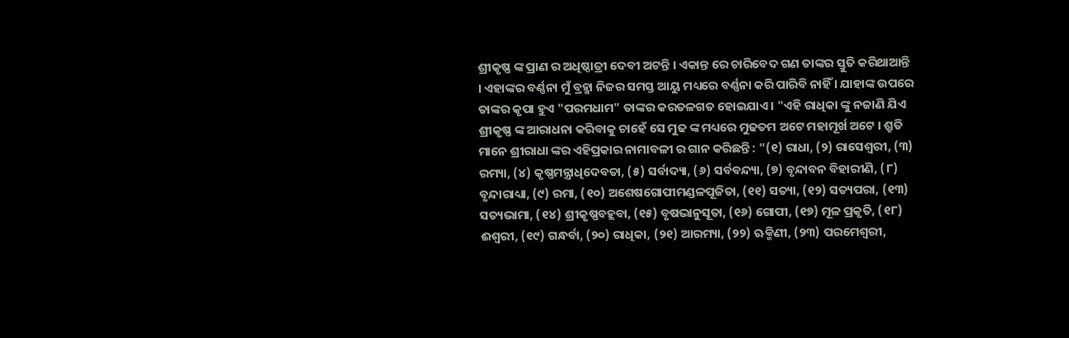ଶ୍ରୀକୃଷ୍ଣ ଙ୍କ ପ୍ରାଣ ର ଅଧିଷ୍ଠାତ୍ରୀ ଦେବୀ ଅଟନ୍ତି । ଏକାନ୍ତ ରେ ଚାରିବେଦ ଗଣ ତାଙ୍କର ସ୍ତୁତି କରିଥାଆନ୍ତି । ଏହାଙ୍କର ବର୍ଣ୍ଣନା ମୁଁ ବ୍ରହ୍ମା ନିଜର ସମସ୍ତ ଆୟୁ ମଧ୍ୟରେ ବର୍ଣ୍ଣନା କରି ପାରିବି ନାହିଁ । ଯାହାଙ୍କ ଉପରେ ତାଙ୍କର କୃପା ହୁଏ "ପରମଧାମ" ତାଙ୍କର କରତଳଗତ ହୋଇଯାଏ । "ଏହି ରାଧିକା ଙ୍କୁ ନଜାଣି ଯିଏ ଶ୍ରୀକୃଷ୍ଣ ଙ୍କ ଆରାଧନା କରିବାକୁ ଚାହେଁ ସେ ମୁଢ ଙ୍କ ମଧ୍ୟରେ ମୁଢତମ ଅଟେ ମହାମୂର୍ଖ ଅଟେ । ଶ୍ରୁତି ମାନେ ଶ୍ରୀରାଧା ଙ୍କର ଏହିପ୍ରକାର ନାମାବଳୀ ର ଗାନ କରିଛନ୍ତି : "(୧) ରାଧା, (୨) ରାସେଶ୍ୱରୀ, (୩) ରମ୍ୟା, (୪) କୃଷ୍ଣମନ୍ତ୍ରାଧିଦେବତା, (୫) ସର୍ବାଦ୍ୟା, (୬) ସର୍ବବନ୍ଦ୍ୟା, (୭) ବୃନ୍ଦାବନ ବିହାରୀଣି, (୮) ବୃନ୍ଦାରାଧ୍ୟା, (୯) ରମା, (୧୦) ଅଶେଷଗୋପୀମଣ୍ଡଳପୂଜିତା, (୧୧) ସତ୍ୟା, (୧୨) ସତ୍ୟପରା, (୧୩) ସତ୍ୟଭାମା, (୧୪) ଶ୍ରୀକୃଷ୍ଣବହ୍ଲବା, (୧୫) ବୃଷଭାନୁସୂତା, (୧୬) ଗୋପୀ, (୧୭) ମୂଳ ପ୍ରକୃତି, (୧୮) ଈଶ୍ଵରୀ, (୧୯) ଗନ୍ଧର୍ବା, (୨୦) ରାଧିକା, (୨୧) ଆରମ୍ୟା, (୨୨) ଋକ୍ମିଣୀ, (୨୩) ପରମେଶ୍ବରୀ,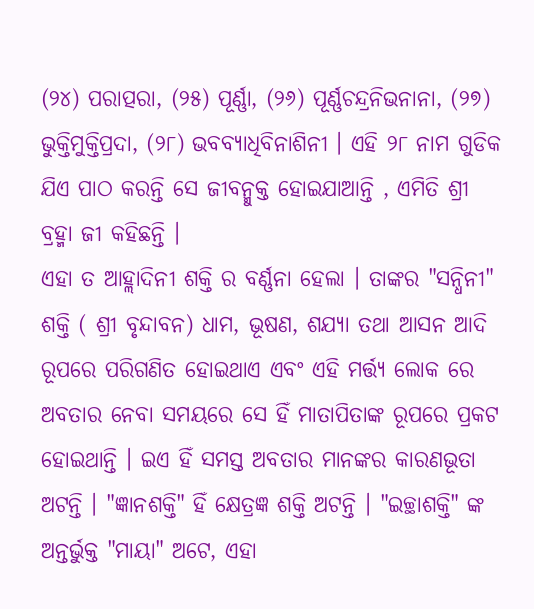(୨୪) ପରାତ୍ପରା, (୨୫) ପୂର୍ଣ୍ଣା, (୨୬) ପୂର୍ଣ୍ଣଚନ୍ଦ୍ରନିଭନାନା, (୨୭) ଭୁକ୍ତିମୁକ୍ତିପ୍ରଦା, (୨୮) ଭବବ୍ୟାଧିବିନାଶିନୀ । ଏହି ୨୮ ନାମ ଗୁଡିକ ଯିଏ ପାଠ କରନ୍ତି ସେ ଜୀବନ୍ମୁକ୍ତ ହୋଇଯାଆନ୍ତି , ଏମିତି ଶ୍ରୀ ବ୍ରହ୍ମା ଜୀ କହିଛନ୍ତି ।
ଏହା ତ ଆହ୍ଲାଦିନୀ ଶକ୍ତି ର ବର୍ଣ୍ଣନା ହେଲା । ତାଙ୍କର "ସନ୍ଧିନୀ" ଶକ୍ତି ( ଶ୍ରୀ ବୃନ୍ଦାବନ) ଧାମ, ଭୂଷଣ, ଶଯ୍ୟା ତଥା ଆସନ ଆଦି ରୂପରେ ପରିଗଣିତ ହୋଇଥାଏ ଏବଂ ଏହି ମର୍ତ୍ତ୍ୟ ଲୋକ ରେ ଅବତାର ନେବା ସମୟରେ ସେ ହିଁ ମାତାପିତାଙ୍କ ରୂପରେ ପ୍ରକଟ ହୋଇଥାନ୍ତି । ଇଏ ହିଁ ସମସ୍ତ ଅବତାର ମାନଙ୍କର କାରଣଭୂତା ଅଟନ୍ତି । "ଜ୍ଞାନଶକ୍ତି" ହିଁ କ୍ଷେତ୍ରଜ୍ଞ ଶକ୍ତି ଅଟନ୍ତି । "ଇଚ୍ଛାଶକ୍ତି" ଙ୍କ ଅନ୍ତର୍ଭୁକ୍ତ "ମାୟା" ଅଟେ, ଏହା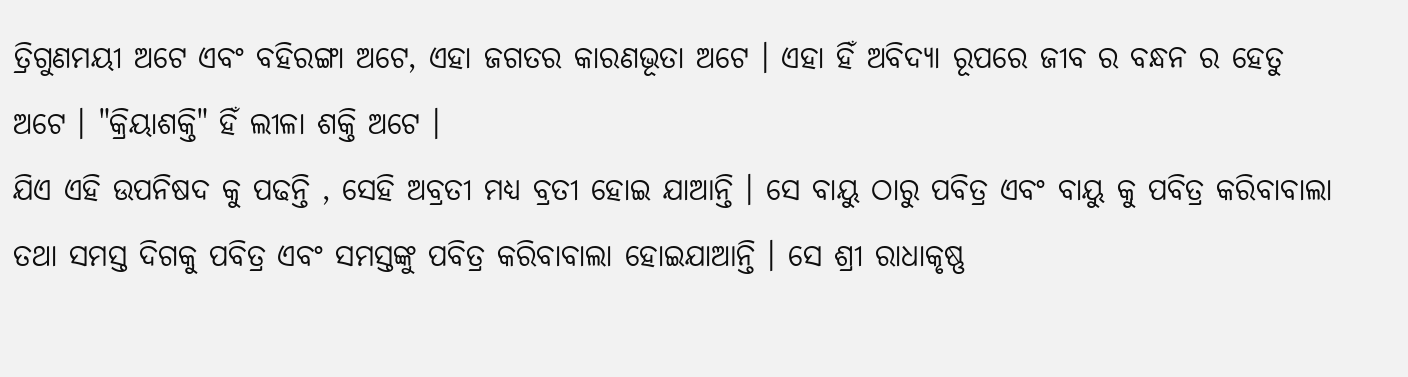ତ୍ରିଗୁଣମୟୀ ଅଟେ ଏବଂ ବହିରଙ୍ଗା ଅଟେ, ଏହା ଜଗତର କାରଣଭୂତା ଅଟେ । ଏହା ହିଁ ଅବିଦ୍ୟା ରୂପରେ ଜୀବ ର ବନ୍ଧନ ର ହେତୁ ଅଟେ । "କ୍ରିୟାଶକ୍ତି" ହିଁ ଲୀଳା ଶକ୍ତି ଅଟେ ।
ଯିଏ ଏହି ଉପନିଷଦ କୁ ପଢନ୍ତି , ସେହି ଅବ୍ରତୀ ମଧ୍ୟ ବ୍ରତୀ ହୋଇ ଯାଆନ୍ତି । ସେ ବାୟୁ ଠାରୁ ପବିତ୍ର ଏବଂ ବାୟୁ କୁ ପବିତ୍ର କରିବାବାଲା ତଥା ସମସ୍ତ ଦିଗକୁ ପବିତ୍ର ଏବଂ ସମସ୍ତଙ୍କୁ ପବିତ୍ର କରିବାବାଲା ହୋଇଯାଆନ୍ତି । ସେ ଶ୍ରୀ ରାଧାକୃଷ୍ଣ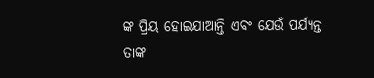ଙ୍କ ପ୍ରିୟ ହୋଇଯାଆନ୍ତି ଏବଂ ଯେଉଁ ପର୍ଯ୍ୟନ୍ତ ତାଙ୍କ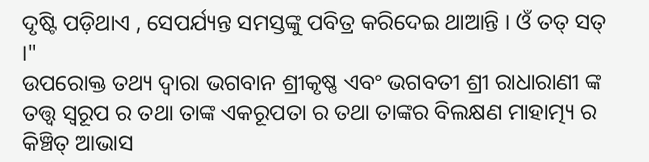ଦୃଷ୍ଟି ପଡ଼ିଥାଏ , ସେପର୍ଯ୍ୟନ୍ତ ସମସ୍ତଙ୍କୁ ପବିତ୍ର କରିଦେଇ ଥାଆନ୍ତି । ଓଁ ତତ୍ ସତ୍ ।"
ଉପରୋକ୍ତ ତଥ୍ୟ ଦ୍ଵାରା ଭଗବାନ ଶ୍ରୀକୃଷ୍ଣ ଏବଂ ଭଗବତୀ ଶ୍ରୀ ରାଧାରାଣୀ ଙ୍କ ତତ୍ତ୍ଵ ସ୍ଵରୂପ ର ତଥା ତାଙ୍କ ଏକରୂପତା ର ତଥା ତାଙ୍କର ବିଲକ୍ଷଣ ମାହାତ୍ମ୍ୟ ର କିଞ୍ଚିତ୍ ଆଭାସ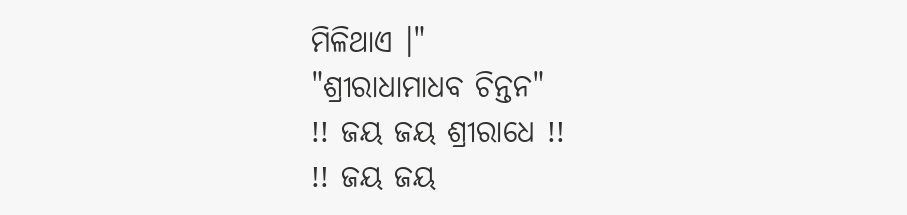ମିଳିଥାଏ ।"
"ଶ୍ରୀରାଧାମାଧବ ଚିନ୍ତନ"
!! ଜୟ ଜୟ ଶ୍ରୀରାଧେ !!
!! ଜୟ ଜୟ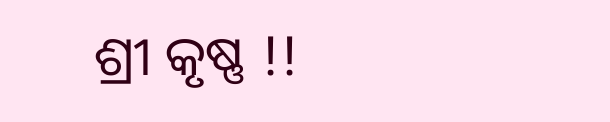ଶ୍ରୀ କୃଷ୍ଣ !!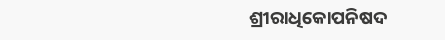ଶ୍ରୀରାଧିକୋପନିଷଦ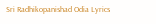Sri Radhikopanishad Odia Lyrics